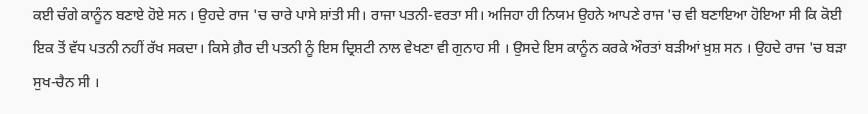ਕਈ ਚੰਗੇ ਕਾਨੂੰਨ ਬਣਾਏ ਹੋਏ ਸਨ । ਉਹਦੇ ਰਾਜ 'ਚ ਚਾਰੇ ਪਾਸੇ ਸ਼ਾਂਤੀ ਸੀ। ਰਾਜਾ ਪਤਨੀ-ਵਰਤਾ ਸੀ। ਅਜਿਹਾ ਹੀ ਨਿਯਮ ਉਹਨੇ ਆਪਣੇ ਰਾਜ 'ਚ ਵੀ ਬਣਾਇਆ ਹੋਇਆ ਸੀ ਕਿ ਕੋਈ ਇਕ ਤੋਂ ਵੱਧ ਪਤਨੀ ਨਹੀਂ ਰੱਖ ਸਕਦਾ। ਕਿਸੇ ਗ਼ੈਰ ਦੀ ਪਤਨੀ ਨੂੰ ਇਸ ਦ੍ਰਿਸ਼ਟੀ ਨਾਲ ਵੇਖਣਾ ਵੀ ਗੁਨਾਹ ਸੀ । ਉਸਦੇ ਇਸ ਕਾਨੂੰਨ ਕਰਕੇ ਔਰਤਾਂ ਬੜੀਆਂ ਖ਼ੁਸ਼ ਸਨ । ਉਹਦੇ ਰਾਜ 'ਚ ਬੜਾ ਸੁਖ-ਚੈਨ ਸੀ ।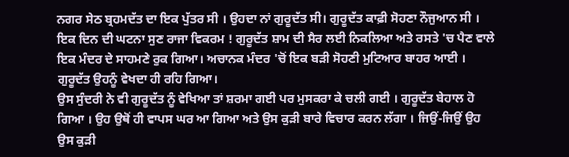ਨਗਰ ਸੇਠ ਬ੍ਰਹਮਦੱਤ ਦਾ ਇਕ ਪੁੱਤਰ ਸੀ । ਉਹਦਾ ਨਾਂ ਗੁਰੂਦੱਤ ਸੀ। ਗੁਰੂਦੱਤ ਕਾਫ਼ੀ ਸੋਹਣਾ ਨੌਜੁਆਨ ਸੀ । ਇਕ ਦਿਨ ਦੀ ਘਟਨਾ ਸੁਣ ਰਾਜਾ ਵਿਕਰਮ ! ਗੁਰੂਦੱਤ ਸ਼ਾਮ ਦੀ ਸੈਰ ਲਈ ਨਿਕਲਿਆ ਅਤੇ ਰਸਤੇ 'ਚ ਪੈਣ ਵਾਲੇ ਇਕ ਮੰਦਰ ਦੇ ਸਾਹਮਣੇ ਰੁਕ ਗਿਆ। ਅਚਾਨਕ ਮੰਦਰ 'ਚੋਂ ਇਕ ਬੜੀ ਸੋਹਣੀ ਮੁਟਿਆਰ ਬਾਹਰ ਆਈ । ਗੁਰੂਦੱਤ ਉਹਨੂੰ ਵੇਖਦਾ ਹੀ ਰਹਿ ਗਿਆ।
ਉਸ ਸੁੰਦਰੀ ਨੇ ਵੀ ਗੁਰੂਦੱਤ ਨੂੰ ਵੇਖਿਆ ਤਾਂ ਸ਼ਰਮਾ ਗਈ ਪਰ ਮੁਸਕਰਾ ਕੇ ਚਲੀ ਗਈ । ਗੁਰੂਦੱਤ ਬੇਹਾਲ ਹੋ ਗਿਆ । ਉਹ ਉਥੋਂ ਹੀ ਵਾਪਸ ਘਰ ਆ ਗਿਆ ਅਤੇ ਉਸ ਕੁੜੀ ਬਾਰੇ ਵਿਚਾਰ ਕਰਨ ਲੱਗਾ । ਜਿਉਂ-ਜਿਉਂ ਉਹ ਉਸ ਕੁੜੀ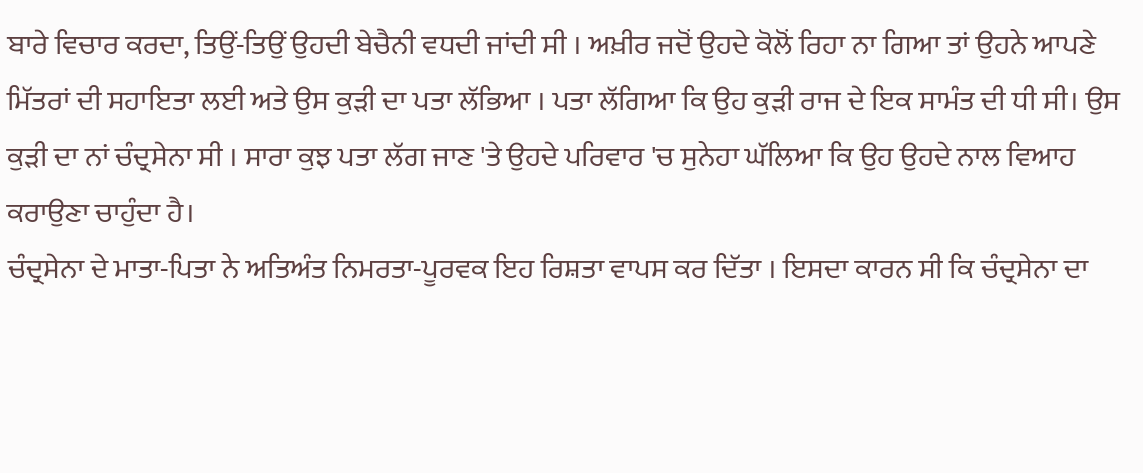ਬਾਰੇ ਵਿਚਾਰ ਕਰਦਾ, ਤਿਉਂ-ਤਿਉਂ ਉਹਦੀ ਬੇਚੈਨੀ ਵਧਦੀ ਜਾਂਦੀ ਸੀ । ਅਖ਼ੀਰ ਜਦੋਂ ਉਹਦੇ ਕੋਲੋਂ ਰਿਹਾ ਨਾ ਗਿਆ ਤਾਂ ਉਹਨੇ ਆਪਣੇ ਮਿੱਤਰਾਂ ਦੀ ਸਹਾਇਤਾ ਲਈ ਅਤੇ ਉਸ ਕੁੜੀ ਦਾ ਪਤਾ ਲੱਭਿਆ । ਪਤਾ ਲੱਗਿਆ ਕਿ ਉਹ ਕੁੜੀ ਰਾਜ ਦੇ ਇਕ ਸਾਮੰਤ ਦੀ ਧੀ ਸੀ। ਉਸ ਕੁੜੀ ਦਾ ਨਾਂ ਚੰਦ੍ਰਸੇਨਾ ਸੀ । ਸਾਰਾ ਕੁਝ ਪਤਾ ਲੱਗ ਜਾਣ 'ਤੇ ਉਹਦੇ ਪਰਿਵਾਰ 'ਚ ਸੁਨੇਹਾ ਘੱਲਿਆ ਕਿ ਉਹ ਉਹਦੇ ਨਾਲ ਵਿਆਹ ਕਰਾਉਣਾ ਚਾਹੁੰਦਾ ਹੈ।
ਚੰਦ੍ਰਸੇਨਾ ਦੇ ਮਾਤਾ-ਪਿਤਾ ਨੇ ਅਤਿਅੰਤ ਨਿਮਰਤਾ-ਪੂਰਵਕ ਇਹ ਰਿਸ਼ਤਾ ਵਾਪਸ ਕਰ ਦਿੱਤਾ । ਇਸਦਾ ਕਾਰਨ ਸੀ ਕਿ ਚੰਦ੍ਰਸੇਨਾ ਦਾ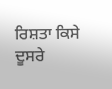ਰਿਸ਼ਤਾ ਕਿਸੇ ਦੂਸਰੇ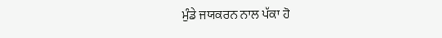ਮੁੰਡੇ ਜਯਕਰਨ ਨਾਲ ਪੱਕਾ ਹੋ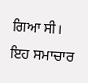ਗਿਆ ਸੀ। ਇਹ ਸਮਾਚਾਰ